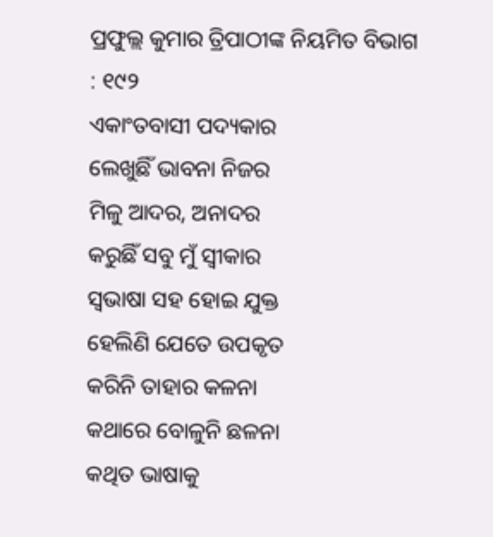ପ୍ରଫୁଲ୍ଲ କୁମାର ତ୍ରିପାଠୀଙ୍କ ନିୟମିତ ବିଭାଗ : ୧୯୨
ଏକାଂତବାସୀ ପଦ୍ୟକାର
ଲେଖୁଛିଁ ଭାବନା ନିଜର
ମିଳୁ ଆଦର, ଅନାଦର
କରୁଛିଁ ସବୁ ମୁଁ ସ୍ବୀକାର
ସ୍ବଭାଷା ସହ ହୋଇ ଯୁକ୍ତ
ହେଲିଣି ଯେତେ ଉପକୃତ
କରିନି ତାହାର କଳନା
କଥାରେ ବୋଳୁନି ଛଳନା
କଥିତ ଭାଷାକୁ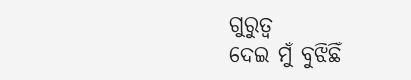ଗୁରୁତ୍ବ
ଦେଇ ମୁଁ ବୁଝିଛିଁ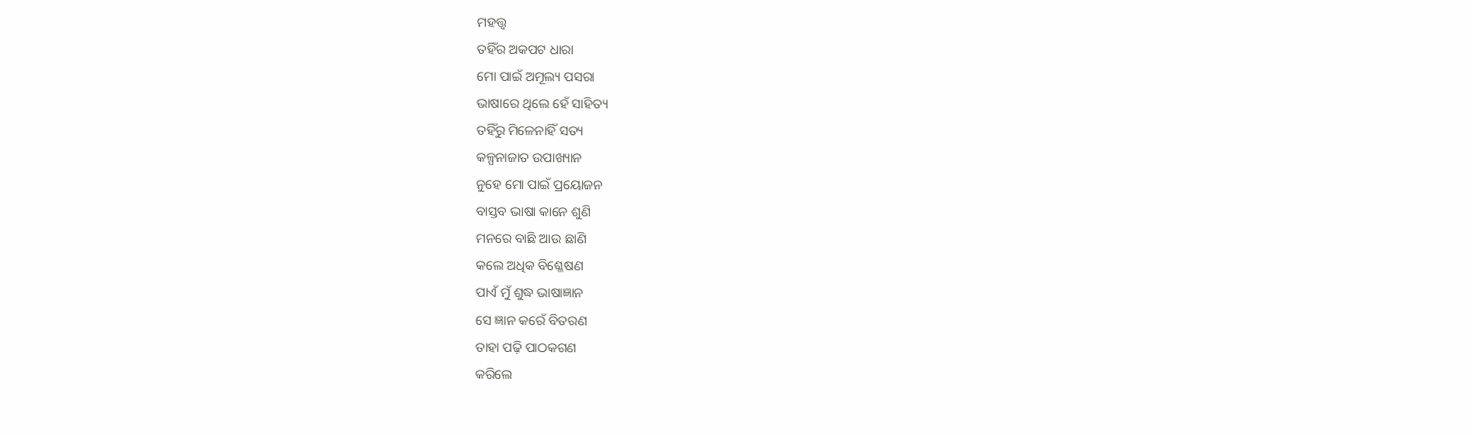ମହତ୍ତ୍ୱ
ତହିଁର ଅକପଟ ଧାରା
ମୋ ପାଇଁ ଅମୂଲ୍ୟ ପସରା
ଭାଷାରେ ଥିଲେ ହେଁ ସାହିତ୍ୟ
ତହିଁରୁ ମିଳେନାହିଁ ସତ୍ୟ
କଳ୍ପନାଜାତ ଉପାଖ୍ୟାନ
ନୁହେ ମୋ ପାଇଁ ପ୍ରୟୋଜନ
ବାସ୍ତବ ଭାଷା କାନେ ଶୁଣି
ମନରେ ବାଛି ଆଉ ଛାଣି
କଲେ ଅଧିକ ବିଶ୍ଳେଷଣ
ପାଏଁ ମୁଁ ଶୁଦ୍ଧ ଭାଷାଜ୍ଞାନ
ସେ ଜ୍ଞାନ କରେଁ ବିତରଣ
ତାହା ପଢ଼ି ପାଠକଗଣ
କରିଲେ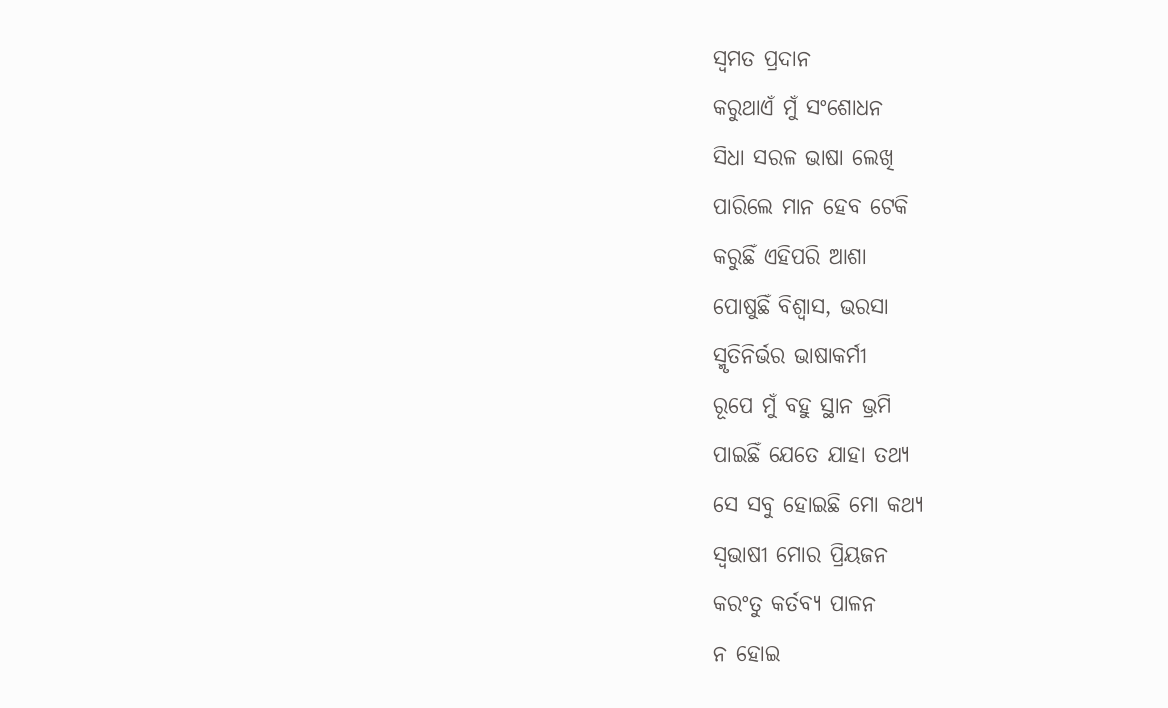ସ୍ବମତ ପ୍ରଦାନ
କରୁଥାଏଁ ମୁଁ ସଂଶୋଧନ
ସିଧା ସରଳ ଭାଷା ଲେଖି
ପାରିଲେ ମାନ ହେବ ଟେକି
କରୁଛିଁ ଏହିପରି ଆଶା
ପୋଷୁଛିଁ ବିଶ୍ବାସ, ଭରସା
ସ୍ମୃତିନିର୍ଭର ଭାଷାକର୍ମୀ
ରୂପେ ମୁଁ ବହୁ ସ୍ଥାନ ଭ୍ରମି
ପାଇଛିଁ ଯେତେ ଯାହା ତଥ୍ଯ
ସେ ସବୁ ହୋଇଛି ମୋ କଥ୍ୟ
ସ୍ବଭାଷୀ ମୋର ପ୍ରିୟଜନ
କରଂତୁ କର୍ତବ୍ୟ ପାଳନ
ନ ହୋଇ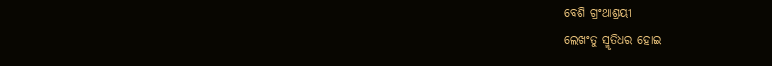ବେଶି ଗ୍ରଂଥାଶ୍ରୟୀ
ଲେଖଂତୁ ସ୍ମୃତିଧର ହୋଇ